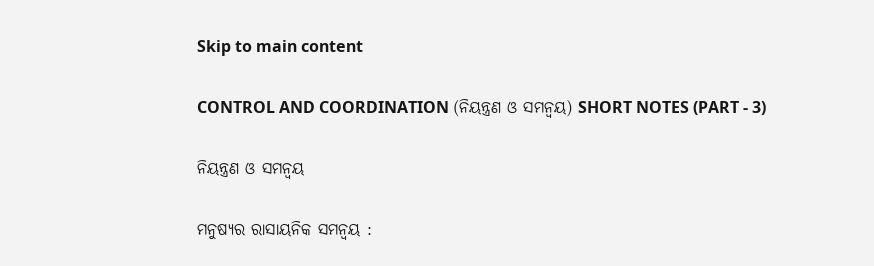Skip to main content

CONTROL AND COORDINATION (ନିୟନ୍ତ୍ରଣ ଓ ସମନ୍ଵୟ) SHORT NOTES (PART - 3)

ନିୟନ୍ତ୍ରଣ ଓ ସମନ୍ବୟ

ମନୁଷ୍ୟର ରାସାୟନିକ ସମନ୍ବୟ :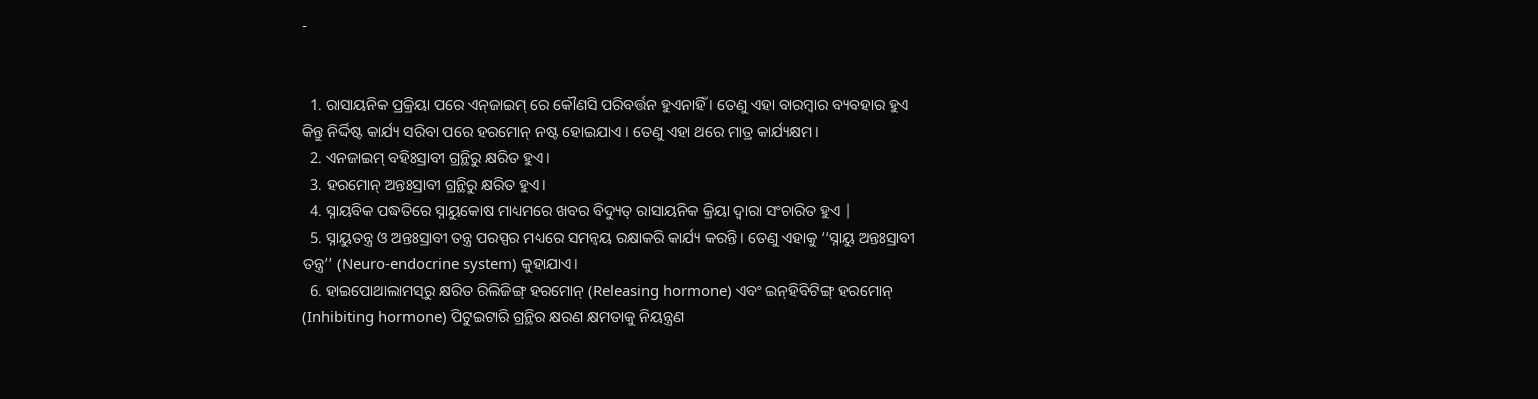-


  1. ରାସାୟନିକ ପ୍ରକ୍ରିୟା ପରେ ଏନ୍‌ଜାଇମ୍ ରେ କୌଣସି ପରିବର୍ତ୍ତନ ହୁଏନାହିଁ । ତେଣୁ ଏହା ବାରମ୍ବାର ବ୍ୟବହାର ହୁଏ କିନ୍ତୁ ନିର୍ଦ୍ଦିଷ୍ଟ କାର୍ଯ୍ୟ ସରିବା ପରେ ହରମୋନ୍ ନଷ୍ଟ ହୋଇଯାଏ । ତେଣୁ ଏହା ଥରେ ମାତ୍ର କାର୍ଯ୍ୟକ୍ଷମ।
  2. ଏନଜାଇମ୍ ବହିଃସ୍ରାବୀ ଗ୍ରନ୍ଥିରୁ କ୍ଷରିତ ହୁଏ।
  3. ହରମୋନ୍ ଅନ୍ତଃସ୍ରାବୀ ଗ୍ରନ୍ଥିରୁ କ୍ଷରିତ ହୁଏ।
  4. ସ୍ନାୟବିକ ପଦ୍ଧତିରେ ସ୍ନାୟୁକୋଷ ମାଧ୍ୟମରେ ଖବର ବିଦ୍ୟୁତ୍ ରାସାୟନିକ କ୍ରିୟା ଦ୍ଵାରା ସଂଚାରିତ ହୁଏ |
  5. ସ୍ନାୟୁତନ୍ତ୍ର ଓ ଅନ୍ତଃସ୍ରାବୀ ତନ୍ତ୍ର ପରସ୍ପର ମଧ୍ୟରେ ସମନ୍ଵୟ ରକ୍ଷାକରି କାର୍ଯ୍ୟ କରନ୍ତି। ତେଣୁ ଏହାକୁ ‘‘ସ୍ନାୟୁ ଅନ୍ତଃସ୍ରାବୀ ତନ୍ତ୍ର’’ (Neuro-endocrine system) କୁହାଯାଏ।
  6. ହାଇପୋଥାଲାମସ୍‌ରୁ କ୍ଷରିତ ରିଲିଜିଙ୍ଗ୍ ହରମୋନ୍ (Releasing hormone) ଏବଂ ଇନ୍‌ହିବିଟିଙ୍ଗ୍ ହରମୋନ୍ (Inhibiting hormone) ପିଟୁଇଟାରି ଗ୍ରନ୍ଥିର କ୍ଷରଣ କ୍ଷମତାକୁ ନିୟନ୍ତ୍ରଣ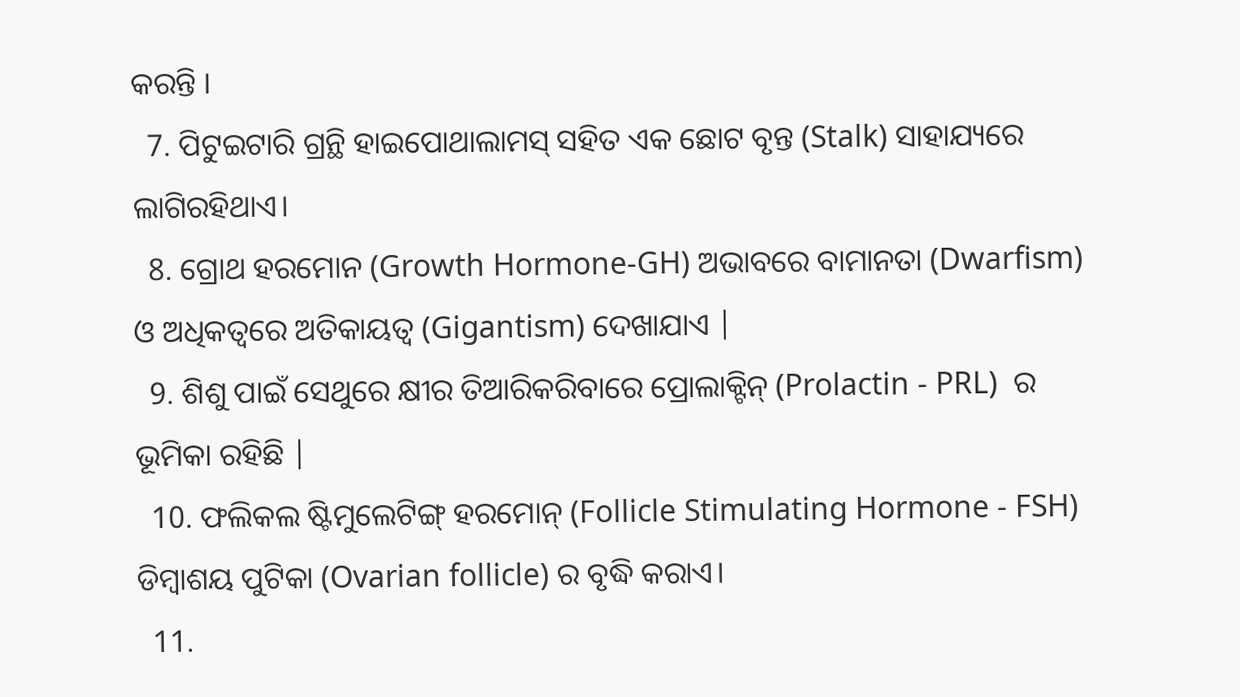କରନ୍ତି ।
  7. ପିଟୁଇଟାରି ଗ୍ରନ୍ଥି ହାଇପୋଥାଲାମସ୍ ସହିତ ଏକ ଛୋଟ ବୃନ୍ତ (Stalk) ସାହାଯ୍ୟରେ ଲାଗିରହିଥାଏ।
  8. ଗ୍ରୋଥ ହରମୋନ (Growth Hormone-GH) ଅଭାବରେ ବାମାନତା (Dwarfism) ଓ ଅଧିକତ୍ଵରେ ଅତିକାୟତ୍ଵ (Gigantism) ଦେଖାଯାଏ |
  9. ଶିଶୁ ପାଇଁ ସେଥୁରେ କ୍ଷୀର ତିଆରିକରିବାରେ ପ୍ରୋଲାକ୍ଟିନ୍ (Prolactin - PRL)  ର ଭୂମିକା ରହିଛି |
  10. ଫଲିକଲ ଷ୍ଟିମୁଲେଟିଙ୍ଗ୍ ହରମୋନ୍ (Follicle Stimulating Hormone - FSH) ଡିମ୍ବାଶୟ ପୁଟିକା (Ovarian follicle) ର ବୃଦ୍ଧି କରାଏ।
  11.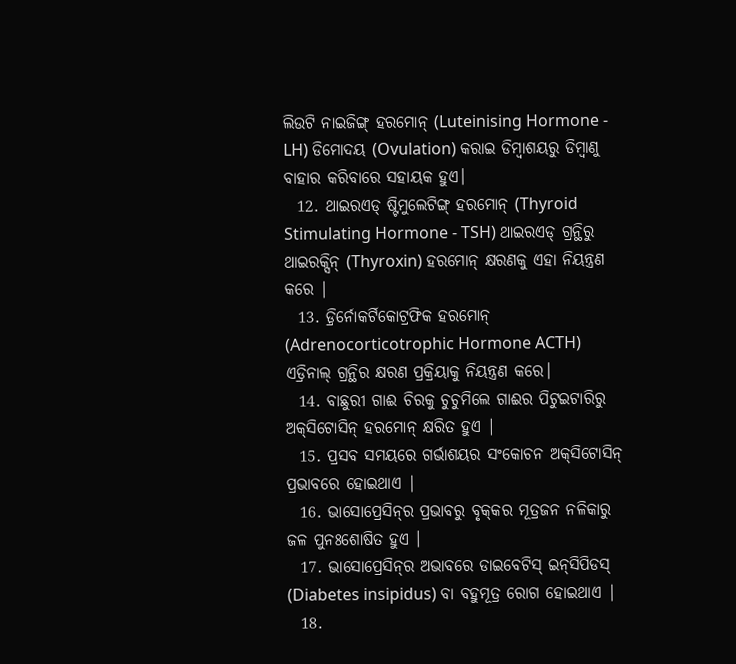ଲିଉଟି ନାଇଜିଙ୍ଗ୍ ହରମୋନ୍ (Luteinising Hormone - LH) ଡିମୋଦୟ (Ovulation) କରାଇ ଡିମ୍ବାଶୟରୁ ଡିମ୍ବାଣୁ ବାହାର କରିବାରେ ସହାୟକ ହୁଏ।
  12. ଥାଇରଏଡ୍ ଷ୍ଟିମୁଲେଟିଙ୍ଗ୍ ହରମୋନ୍ (Thyroid Stimulating Hormone - TSH) ଥାଇରଏଡ୍ ଗ୍ରନ୍ଥିରୁ ଥାଇରକ୍ସିନ୍ (Thyroxin) ହରମୋନ୍‌ କ୍ଷରଣକୁ ଏହା ନିୟନ୍ତ୍ରଣ କରେ |
  13. ଡ଼୍ରିର୍ନୋକର୍ଟିକୋଟ୍ରଫିକ ହରମୋନ୍ (Adrenocorticotrophic Hormone ACTH) ଏଡ୍ରିନାଲ୍ ଗ୍ରନ୍ଥିର କ୍ଷରଣ ପ୍ରକ୍ରିୟାକୁ ନିୟନ୍ତ୍ରଣ କରେ।
  14. ବାଛୁରୀ ଗାଈ ଚିରକୁ ଚୁଚୁମିଲେ ଗାଈର ପିଟୁଇଟାରିରୁ ଅକ୍‌ସିଟୋସିନ୍ ହରମୋନ୍ କ୍ଷରିତ ହୁଏ |
  15. ପ୍ରସବ ସମୟରେ ଗର୍ଭାଶୟର ସଂକୋଚନ ଅକ୍‌ସିଟୋସିନ୍‌ ପ୍ରଭାବରେ ହୋଇଥାଏ |
  16. ଭାସୋପ୍ରେସିନ୍‌ର ପ୍ରଭାବରୁ ବୃକ୍‌କର ମୂତ୍ରଜନ ନଳିକାରୁ ଜଳ ପୁନଃଶୋଷିତ ହୁଏ ।
  17. ଭାସୋପ୍ରେସିନ୍‌ର ଅଭାବରେ ଡାଇବେଟିସ୍ ଇନ୍‌ସିପିଡସ୍ (Diabetes insipidus) ବା ବହୁମୂତ୍ର ରୋଗ ହୋଇଥାଏ |
  18.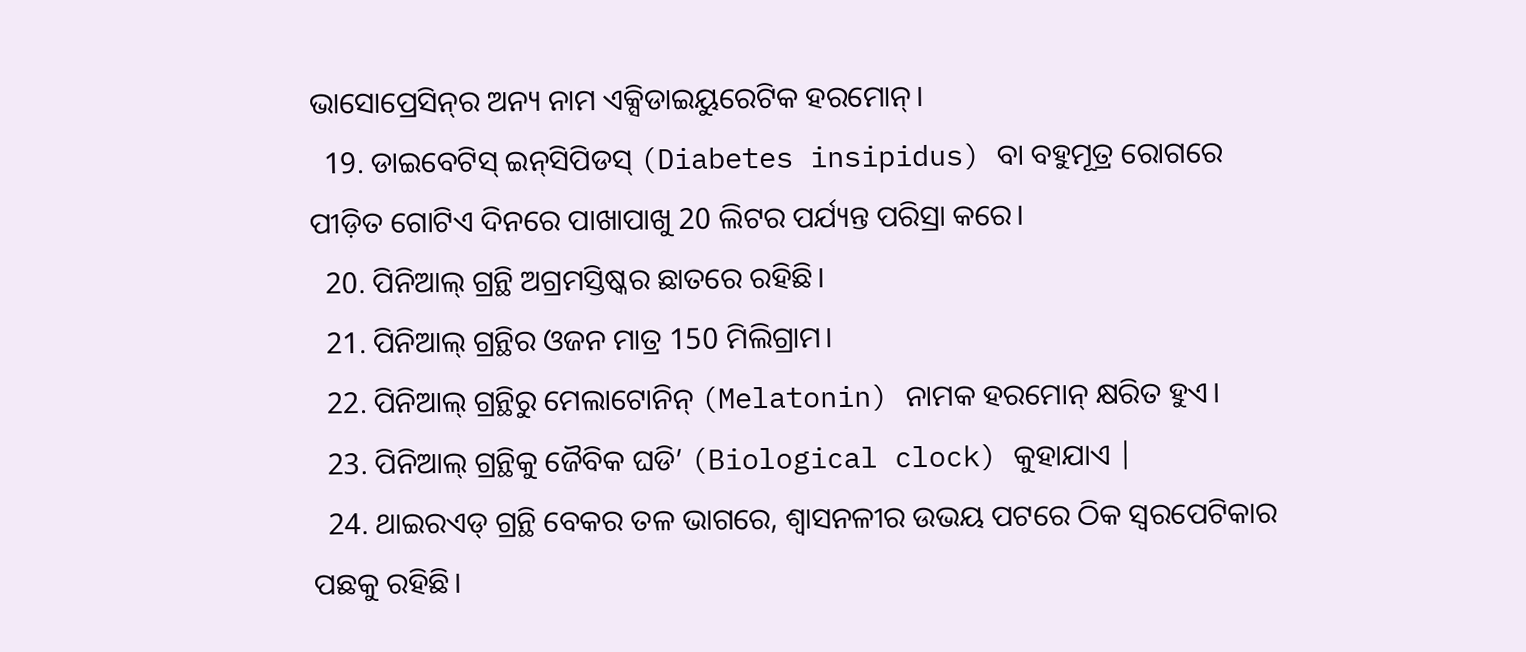ଭାସୋପ୍ରେସିନ୍‌ର ଅନ୍ୟ ନାମ ଏକ୍ସିଡାଇୟୁରେଟିକ ହରମୋନ୍।
  19. ଡାଇବେଟିସ୍ ଇନ୍‌ସିପିଡସ୍ (Diabetes insipidus) ବା ବହୁମୂତ୍ର ରୋଗରେ ପୀଡ଼ିତ ଗୋଟିଏ ଦିନରେ ପାଖାପାଖୁ 20 ଲିଟର ପର୍ଯ୍ୟନ୍ତ ପରିସ୍ରା କରେ।
  20. ପିନିଆଲ୍ ଗ୍ରନ୍ଥି ଅଗ୍ରମସ୍ତିଷ୍କର ଛାତରେ ରହିଛି।
  21. ପିନିଆଲ୍ ଗ୍ରନ୍ଥିର ଓଜନ ମାତ୍ର 150 ମିଲିଗ୍ରାମ।
  22. ପିନିଆଲ୍ ଗ୍ରନ୍ଥିରୁ ମେଲାଟୋନିନ୍ (Melatonin) ନାମକ ହରମୋନ୍‌ କ୍ଷରିତ ହୁଏ।
  23. ପିନିଆଲ୍ ଗ୍ରନ୍ଥିକୁ ଜୈବିକ ଘଡି’ (Biological clock) କୁହାଯାଏ |
  24. ଥାଇରଏଡ୍ ଗ୍ରନ୍ଥି ବେକର ତଳ ଭାଗରେ, ଶ୍ଵାସନଳୀର ଉଭୟ ପଟରେ ଠିକ ସ୍ଵରପେଟିକାର ପଛକୁ ରହିଛି।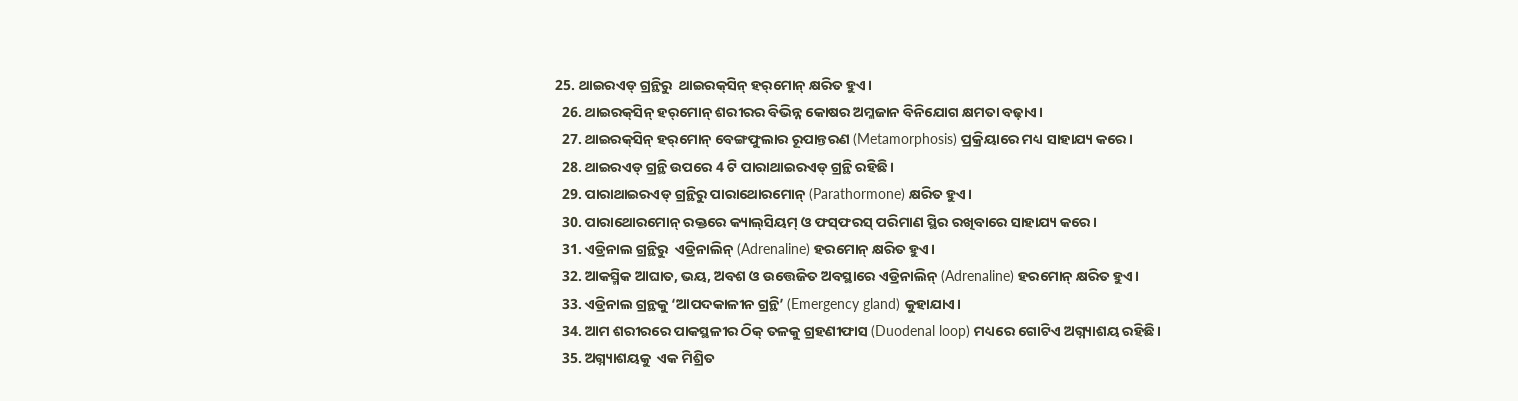25. ଥାଇରଏଡ୍ ଗ୍ରନ୍ଥିରୁ  ଥାଇରକ୍‌ସିନ୍ ହର୍‌ମୋନ୍‌ କ୍ଷରିତ ହୁଏ।
  26. ଥାଇରକ୍‌ସିନ୍ ହର୍‌ମୋନ୍‌ ଶରୀରର ବିଭିନ୍ନ କୋଷର ଅମ୍ଳଜାନ ବିନିଯୋଗ କ୍ଷମତା ବଢ଼ାଏ।
  27. ଥାଇରକ୍‌ସିନ୍ ହର୍‌ମୋନ୍‌ ବେଙ୍ଗଫୁଲାର ରୂପାନ୍ତରଣ (Metamorphosis) ପ୍ରକ୍ରିୟାରେ ମଧ୍ୟ ସାହାଯ୍ୟ କରେ।
  28. ଥାଇରଏଡ୍ ଗ୍ରନ୍ଥି ଉପରେ 4 ଟି ପାରାଥାଇରଏଡ୍ ଗ୍ରନ୍ଥି ରହିଛି।
  29. ପାରାଥାଇରଏଡ୍ ଗ୍ରନ୍ଥିରୁ ପାରାଥୋରମୋନ୍ (Parathormone) କ୍ଷରିତ ହୁଏ।
  30. ପାରାଥୋରମୋନ୍ ରକ୍ତରେ କ୍ୟାଲ୍‌ସିୟମ୍‌ ଓ ଫସ୍‌ଫରସ୍ ପରିମାଣ ସ୍ଥିର ରଖିବାରେ ସାହାଯ୍ୟ କରେ।
  31. ଏଡ୍ରିନାଲ ଗ୍ରନ୍ଥିରୁ  ଏଡ୍ରିନାଲିନ୍ (Adrenaline) ହରମୋନ୍‌ କ୍ଷରିତ ହୁଏ।
  32. ଆକସ୍ମିକ ଆଘାତ, ଭୟ, ଅବଶ ଓ ଉତ୍ତେଜିତ ଅବସ୍ଥାରେ ଏଡ୍ରିନାଲିନ୍ (Adrenaline) ହରମୋନ୍‌ କ୍ଷରିତ ହୁଏ।
  33. ଏଡ୍ରିନାଲ ଗ୍ରନ୍ଥକୁ ‘ଆପଦକାଳୀନ ଗ୍ରନ୍ଥି’ (Emergency gland) କୁହାଯାଏ।
  34. ଆମ ଶରୀରରେ ପାକସ୍ଥଳୀର ଠିକ୍ ତଳକୁ ଗ୍ରହଣୀଫାସ (Duodenal loop) ମଧ୍ୟରେ ଗୋଟିଏ ଅଗ୍ନ୍ୟାଶୟ ରହିଛି।
  35. ଅଗ୍ନ୍ୟାଶୟକୁ  ଏକ ମିଶ୍ରିତ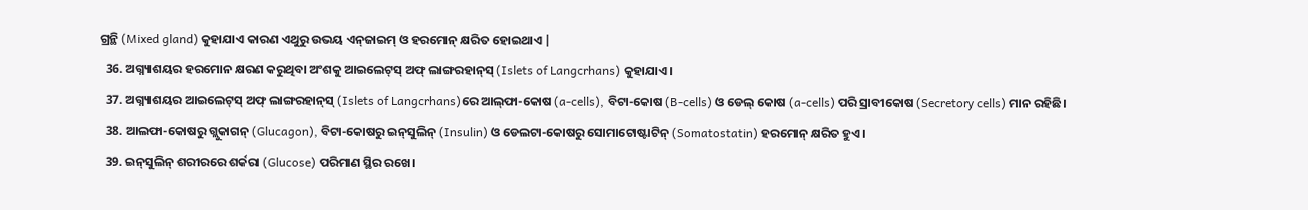ଗ୍ରନ୍ଥି (Mixed gland) କୁହାଯାଏ କାରଣ ଏଥୁରୁ ଉଭୟ ଏନ୍‌ଜାଇମ୍ ଓ ହରମୋନ୍ କ୍ଷରିତ ହୋଇଥାଏ |
  36. ଅଗ୍ନ୍ୟାଶୟର ହରମୋନ କ୍ଷରଣ କରୁଥିବା ଅଂଶକୁ ଆଇଲେଟ୍‌ସ୍ ଅଫ୍ ଲାଙ୍ଗରହାନ୍‌ସ୍ (Islets of Langcrhans) କୁହାଯାଏ।
  37. ଅଗ୍ନ୍ୟାଶୟର ଆଇଲେଟ୍‌ସ୍ ଅଫ୍ ଲାଙ୍ଗରହାନ୍‌ସ୍ (Islets of Langcrhans)ରେ ଆଲ୍‌ଫା-କୋଷ (a-cells), ବିଟା-କୋଷ (B-cells) ଓ ଡେଲ୍‌ କୋଷ (a-cells) ପରି ସ୍ରାବୀକୋଷ (Secretory cells) ମାନ ରହିଛି।
  38. ଆଲଫା-କୋଷରୁ ଗ୍ଲୁକାଗନ୍ (Glucagon), ବିଟା-କୋଷରୁ ଇନ୍‌ସୁଲିନ୍‌ (Insulin) ଓ ଡେଲଟା-କୋଷରୁ ସୋମାଟୋଷ୍ଟାଟିନ୍ (Somatostatin) ହରମୋନ୍‌ କ୍ଷରିତ ହୁଏ।
  39. ଇନ୍‌ସୁଲିନ୍ ଶରୀରରେ ଶର୍କରା (Glucose) ପରିମାଣ ସ୍ଥିର ରଖେ।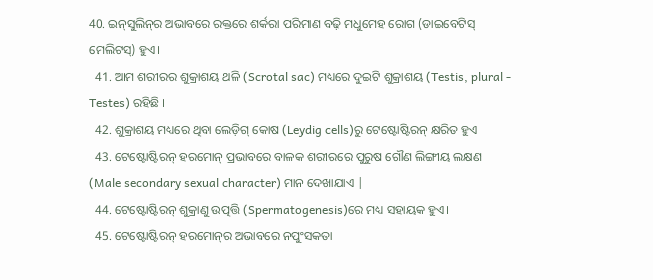40. ଇନ୍‌ସୁଲିନ୍‌ର ଅଭାବରେ ରକ୍ତରେ ଶର୍କରା ପରିମାଣ ବଢ଼ି ମଧୁମେହ ରୋଗ (ଡାଇବେଟିସ୍ ମେଲିଟସ୍) ହୁଏ।
  41. ଆମ ଶରୀରର ଶୁକ୍ରାଶୟ ଥଳି (Scrotal sac) ମଧ୍ୟରେ ଦୁଇଟି ଶୁକ୍ରାଶୟ (Testis, plural - Testes) ରହିଛି ।
  42. ଶୁକ୍ରାଶୟ ମଧ୍ୟରେ ଥିବା ଲେଡ଼ିଗ୍‌ କୋଷ (Leydig cells)ରୁ ଟେଷ୍ଟୋଷ୍ଟିରନ୍ କ୍ଷରିତ ହୁଏ
  43. ଟେଷ୍ଟୋଷ୍ଟିରନ୍ ହରମୋନ୍‌ ପ୍ରଭାବରେ ବାଳକ ଶରୀରରେ ପୁରୁଷ ଗୌଣ ଲିଙ୍ଗୀୟ ଲକ୍ଷଣ (Male secondary sexual character) ମାନ ଦେଖାଯାଏ |
  44. ଟେଷ୍ଟୋଷ୍ଟିରନ୍ ଶୁକ୍ରାଣୁ ଉତ୍ପତ୍ତି (Spermatogenesis)ରେ ମଧ୍ୟ ସହାୟକ ହୁଏ।
  45. ଟେଷ୍ଟୋଷ୍ଟିରନ୍ ହରମୋନ୍‌ର ଅଭାବରେ ନପୁଂସକତା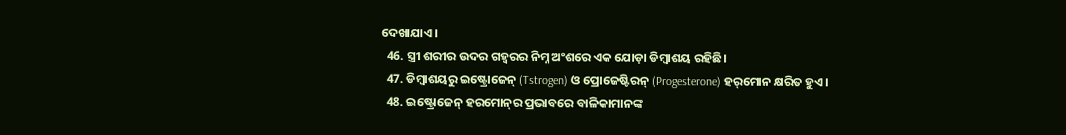ଦେଖାଯାଏ ।
  46. ସ୍ତ୍ରୀ ଶରୀର ଉଦର ଗହ୍ଵରର ନିମ୍ନ ଅଂଶରେ ଏକ ଯୋଡ଼ା ଡିମ୍ବାଶୟ ରହିଛି।
  47. ଡିମ୍ବାଶୟରୁ ଇଷ୍ଟ୍ରୋଜେନ୍ (Tstrogen) ଓ ପ୍ରୋଜେଷ୍ଟିରନ୍ (Progesterone) ହର୍‌ମୋନ କ୍ଷରିତ ହୁଏ।
  48. ଇଷ୍ଟ୍ରୋଜେନ୍ ହରମୋନ୍‌ର ପ୍ରଭାବରେ ବାଳିକାମାନଙ୍କ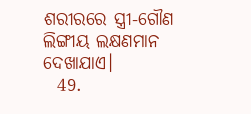ଶରୀରରେ ସ୍ତ୍ରୀ-ଗୌଣ ଲିଙ୍ଗୀୟ ଲକ୍ଷଣମାନ ଦେଖାଯାଏ।
  49.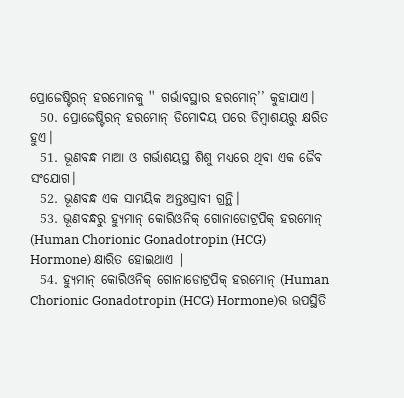ପ୍ରୋଜେଷ୍ଟିରନ୍ ହରମୋନକୁ '' ଗର୍ଭାବସ୍ଥାର ହରମୋନ୍’’ କୁହାଯାଏ।
  50. ପ୍ରୋଜେଷ୍ଟିରନ୍ ହରମୋନ୍ ଡିମୋଦୟ ପରେ ଡିମ୍ବାଶୟରୁ କ୍ଷରିତ ହୁଏ।
  51. ଭୂଣବନ୍ଧ ମାଆ ଓ ଗର୍ଭାଶୟସ୍ଥ ଶିଶୁ ମଧ୍ୟରେ ଥିବା ଏକ ଜୈବ ସଂଯୋଗ।
  52. ଭୂଣବନ୍ଧ ଏକ ସାମୟିକ ଅନ୍ତଃସ୍ରାବୀ ଗ୍ରନ୍ଥି।
  53. ଭୂଣବନ୍ଧରୁ ହ୍ୟୁମାନ୍ କୋରିଓନିକ୍ ଗୋନାଡୋଟ୍ରପିକ୍ ହରମୋନ୍ (Human Chorionic Gonadotropin (HCG) Hormone) କ୍ଷାରିତ ହୋଇଥାଏ |
  54. ହ୍ୟୁମାନ୍ କୋରିଓନିକ୍ ଗୋନାଡୋଟ୍ରପିକ୍ ହରମୋନ୍ (Human Chorionic Gonadotropin (HCG) Hormone)ର ଉପସ୍ଥିତି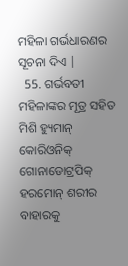ମହିଳା ଗର୍ଭଧାରଣର ସୂଚନା ଦିଏ |
  55. ଗର୍ଭବତୀ ମହିଳାଙ୍କର ମୂତ୍ର ସହିତ ମିଶି ହ୍ୟୁମାନ୍ କୋରିଓନିକ୍ ଗୋନାଡୋଟ୍ରପିକ୍ ହରମୋନ୍ ଶରୀର ବାହାରକୁ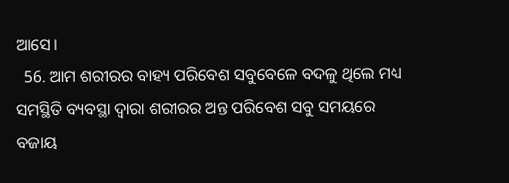ଆସେ।
  56. ଆମ ଶରୀରର ବାହ୍ୟ ପରିବେଶ ସବୁବେଳେ ବଦଳୁ ଥିଲେ ମଧ୍ୟ ସମସ୍ଥିତି ବ୍ୟବସ୍ଥା ଦ୍ବାରା ଶରୀରର ଅନ୍ତ ପରିବେଶ ସବୁ ସମୟରେ ବଜାୟ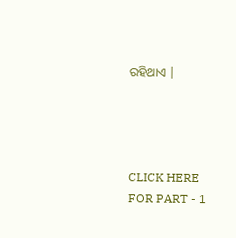ରହିଥାଏ |




CLICK HERE FOR PART - 1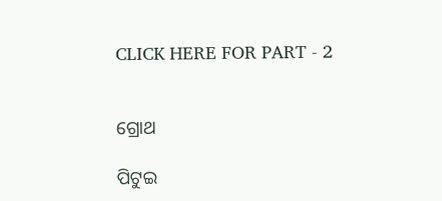CLICK HERE FOR PART - 2


ଗ୍ରୋଥ

ପିଟୁଇ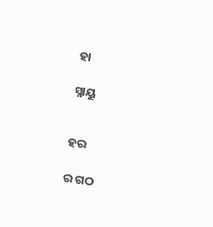ହା

ସ୍ନାୟୁ


ହର

ର ଗଠ